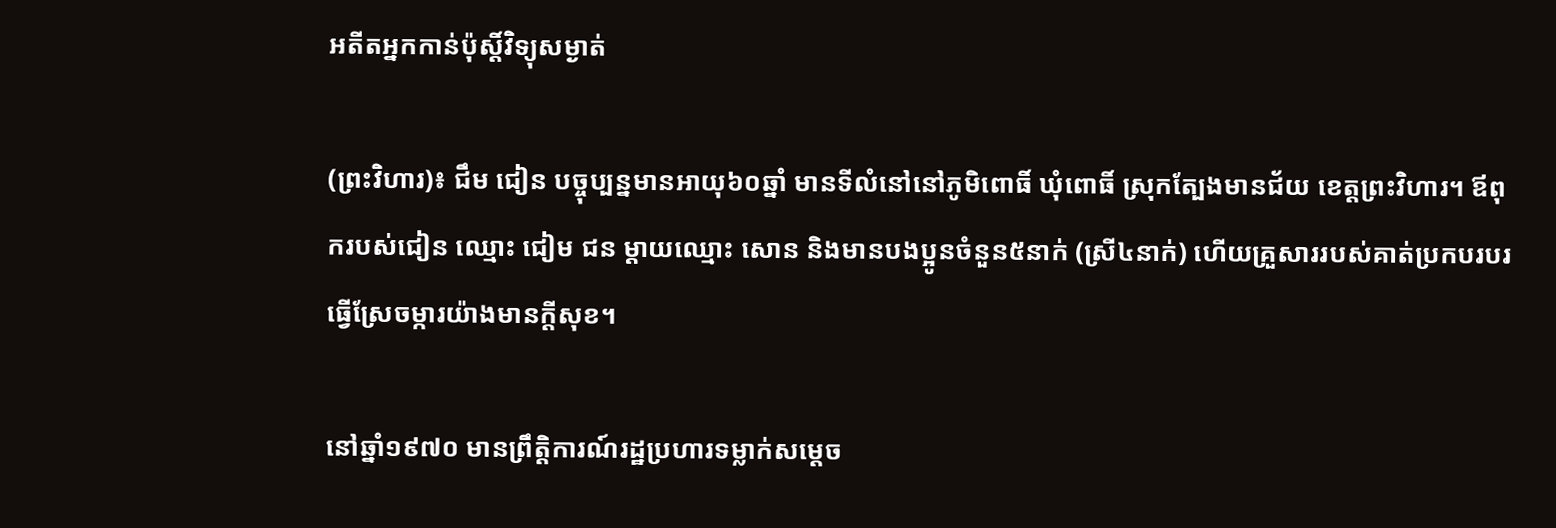អតីតអ្នកកាន់ប៉ុស្តិ៍វិទ្យុសម្ងាត់

(ព្រះវិហារ)៖ ជឹម ជៀន បច្ចុប្បន្នមានអាយុ៦០ឆ្នាំ មានទីលំនៅនៅភូមិពោធិ៍ ឃុំពោធិ៍ ស្រុកត្បែងមានជ័យ ខេត្តព្រះវិហារ។ ឪពុករបស់ជៀន ឈ្មោះ ជៀម ជន ម្តាយឈ្មោះ សោន និងមានបងប្អូនចំនួន៥នាក់ (ស្រី៤នាក់) ហើយគ្រួសាររបស់គាត់ប្រកបរបរធ្វើស្រែចម្ការយ៉ាងមានក្តីសុខ។

នៅឆ្នាំ១៩៧០ មានព្រឹត្តិការណ៍រដ្ឋប្រហារទម្លាក់សម្តេច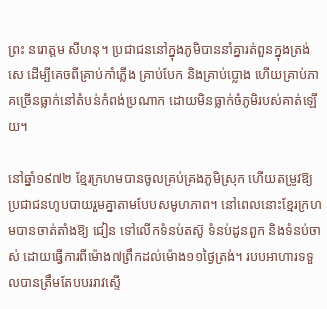ព្រះ នរោត្តម សីហនុ។ ប្រជាជននៅក្នុងភូមិបាននាំគ្នារត់ពួនក្នុងត្រង់សេ ដើម្បីគេចពីគ្រាប់កាំភ្លើង គ្រាប់បែក និងគ្រាប់ប្លោង ហើយគ្រាប់ភាគច្រើនធ្លាក់នៅតំបន់កំពង់ប្រណាក ដោយមិនធ្លាក់ចំភូមិរបស់គាត់ឡើយ។

នៅឆ្នាំ១៩៧២ ខ្មែរក្រហមបានចូលគ្រប់គ្រងភូមិស្រុក ហើយតម្រូវឱ្យប្រជាជនហូបបាយរួមគ្នាតាមបែបសមូហភាព។ នៅពេលនោះខ្មែរក្រហមបានចាត់តាំងឱ្យ ជៀន ទៅលើកទំនប់តស៊ូ ទំនប់ដូនពួក និងទំនប់ចាស់ ដោយធ្វើការពីម៉ោង៧ព្រឹកដល់ម៉ោង១១ថ្ងៃត្រង់។ របបអាហារទទួលបានត្រឹមតែបបររាវស្ទើ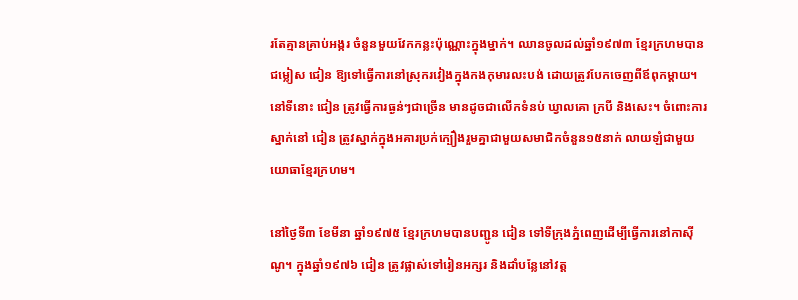រតែគ្មានគ្រាប់អង្ករ ចំនួនមួយវែកកន្លះប៉ុណ្ណោះក្នុងម្នាក់។ ឈានចូលដល់ឆ្នាំ១៩៧៣ ខ្មែរក្រហមបានជម្លៀស ជៀន ឱ្យទៅធ្វើការនៅស្រុករវៀងក្នុងកងកុមារលះបង់ ដោយត្រូវបែកចេញពីឪពុកម្តាយ។ នៅទីនោះ ជៀន ត្រូវធ្វើការធ្ងន់ៗជាច្រើន មានដូចជាលើកទំនប់ ឃ្វាលគោ ក្របី និងសេះ។ ចំពោះការស្នាក់នៅ ជៀន ត្រូវស្នាក់ក្នុងអគារប្រក់ក្បឿងរួមគ្នាជាមួយសមាជិកចំនួន១៥នាក់ លាយឡំជាមួយយោធាខ្មែរក្រហម។

នៅថ្ងៃទី៣ ខែមីនា ឆ្នាំ១៩៧៥ ខ្មែរក្រហមបានបញ្ជូន ជៀន ទៅទីក្រុងភ្នំពេញដើម្បីធ្វើការនៅកាស៊ីណូ។ ក្នុងឆ្នាំ១៩៧៦ ជៀន ត្រូវផ្លាស់ទៅរៀនអក្សរ និងដាំបន្លែនៅវត្ត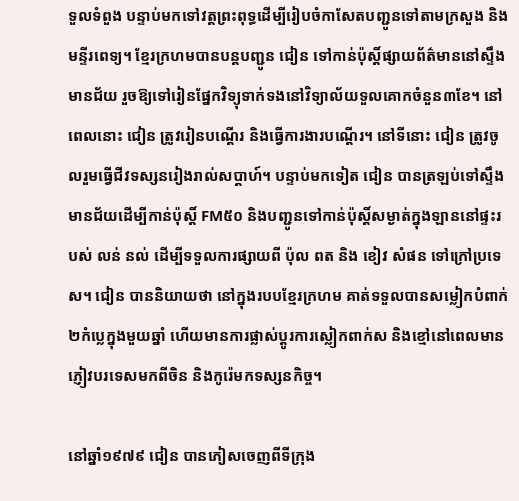ទួលទំពួង បន្ទាប់មកទៅវត្តព្រះពុទ្ធដើម្បីរៀបចំកាសែតបញ្ជូនទៅតាមក្រសួង និងមន្ទីរពេទ្យ។ ខ្មែរក្រហមបានបន្តបញ្ជូន ជៀន ទៅកាន់ប៉ុស្តិ៍ផ្សាយព័ត៌មាននៅស្ទឹងមានជ័យ រួចឱ្យទៅរៀនផ្នែកវិទ្យុទាក់ទងនៅវិទ្យាល័យទួលគោកចំនួន៣ខែ។ នៅពេលនោះ ជៀន ត្រូវរៀនបណ្តើរ និងធ្វើការងារបណ្ដើរ។ នៅទីនោះ ជៀន ត្រូវចូលរួមធ្វើជីវទស្សនរៀងរាល់សប្តាហ៍។ បន្ទាប់មកទៀត ជៀន បានត្រឡប់ទៅស្ទឹងមានជ័យដើម្បីកាន់ប៉ុស្តិ៍ FM៥០ និងបញ្ជូនទៅកាន់ប៉ុស្តិ៍សម្ងាត់ក្នុងឡាននៅផ្ទះរបស់ លន់ នល់ ដើម្បីទទួលការផ្សាយពី ប៉ុល ពត និង ខៀវ សំផន ទៅក្រៅប្រទេស។ ជៀន បាននិយាយថា នៅក្នុងរបបខ្មែរក្រហម គាត់ទទួលបានសម្លៀកបំពាក់២កំប្លេក្នុងមួយឆ្នាំ ហើយមានការផ្លាស់ប្តូរការស្លៀកពាក់ស និងខ្មៅនៅពេលមានភ្ញៀវបរទេសមកពីចិន និងកូរ៉េមកទស្សនកិច្ច។

នៅឆ្នាំ១៩៧៩ ជៀន បានភៀសចេញពីទីក្រុង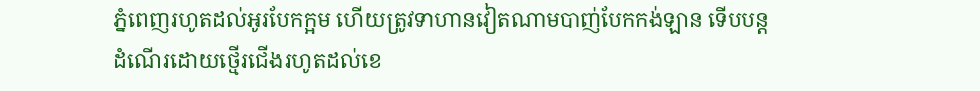ភ្នំពេញរហូតដល់អូរបែកក្អម ហើយត្រូវទាហានវៀតណាមបាញ់បែកកង់ឡាន ទើបបន្តដំណើរដោយថ្មើរជើងរហូតដល់ខេ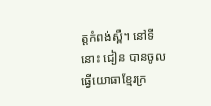ត្តកំពង់ស្ពឺ។ នៅទីនោះ ជៀន បានចូលធ្វើយោធាខ្មែរក្រ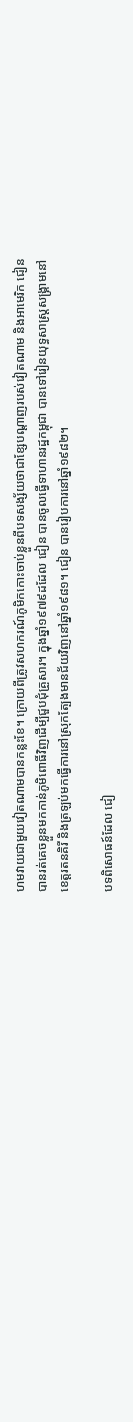ហមវាយជាមួយវៀតណាមបានកន្លះខែ។ ក្រោយពីត្រូវសហករណ៍ភូមិកកោះចាប់ខ្លួនពីបទសង្ស័យថាជាខ្សែបណ្ដាញរបស់វៀតណាម និងអាមេរិក ជៀន បានរត់គេចខ្លួនមកកាន់ភូមិពោធិ៍វិញដើម្បីជួបជុំគ្រួសារ។ ក្នុងឆ្នាំ១៩៧៩ដដែល ជៀន បានចូលធ្វើទាហានរដ្ឋកម្ពុជា បានទៅរៀនយុទ្ធសាស្ត្រសង្គ្រាមនៅខេត្តរតនគិរី និងត្រឡប់មកធ្វើការនៅស្រុកត្បែងមានជ័យវិញនៅឆ្នាំ១៩៨១។ ជៀន បានរៀបការនៅឆ្នាំ១៩៨២។

បទពិសោធន៍ដែល ជៀ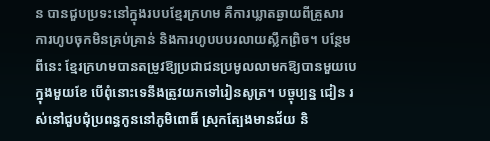ន បានជួបប្រទះនៅក្នុងរបបខ្មែរក្រហម គឺការឃ្លាតឆ្ងាយពីគ្រួសារ ការហូបចុកមិនគ្រប់គ្រាន់ និងការហូបបបរលាយស្លឹកព្រិច។ បន្ថែមពីនេះ ខ្មែរក្រហមបានតម្រូវឱ្យប្រជាជនប្រមូលលាមកឱ្យបានមួយបេក្នុងមួយខែ បើពុំនោះទេនឹងត្រូវយកទៅរៀនសូត្រ។ បច្ចុប្បន្ន ជៀន រស់នៅជួបជុំប្រពន្ធកូននៅភូមិពោធិ៍ ស្រុកត្បែងមានជ័យ និ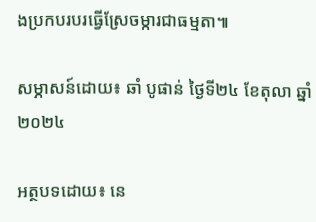ងប្រកបរបរធ្វើស្រែចម្ការជាធម្មតា៕

សម្ភាសន៍ដោយ៖ ឆាំ បូផាន់ ថ្ងៃទី២៤ ខែតុលា ឆ្នាំ២០២៤

អត្ថបទដោយ៖ នេ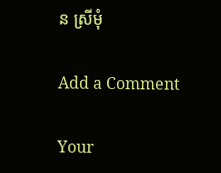ន ស្រីមុំ

Add a Comment

Your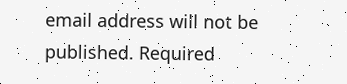email address will not be published. Required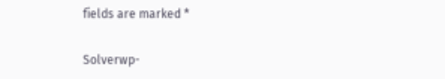fields are marked *

Solverwp-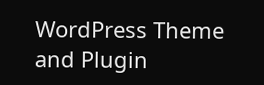WordPress Theme and Plugin